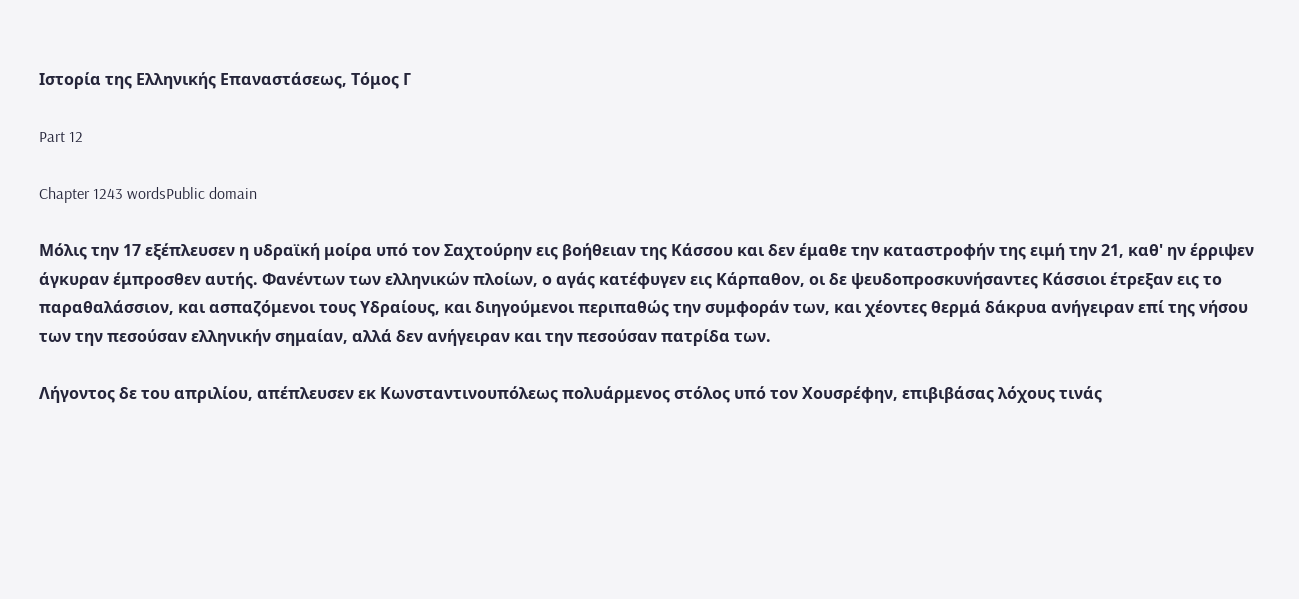Ιστορία της Ελληνικής Επαναστάσεως, Τόμος Γ

Part 12

Chapter 1243 wordsPublic domain

Μόλις την 17 εξέπλευσεν η υδραϊκή μοίρα υπό τον Σαχτούρην εις βοήθειαν της Κάσσου και δεν έμαθε την καταστροφήν της ειμή την 21, καθ' ην έρριψεν άγκυραν έμπροσθεν αυτής. Φανέντων των ελληνικών πλοίων, ο αγάς κατέφυγεν εις Κάρπαθον, οι δε ψευδοπροσκυνήσαντες Κάσσιοι έτρεξαν εις το παραθαλάσσιον, και ασπαζόμενοι τους Υδραίους, και διηγούμενοι περιπαθώς την συμφοράν των, και χέοντες θερμά δάκρυα ανήγειραν επί της νήσου των την πεσούσαν ελληνικήν σημαίαν, αλλά δεν ανήγειραν και την πεσούσαν πατρίδα των.

Λήγοντος δε του απριλίου, απέπλευσεν εκ Κωνσταντινουπόλεως πολυάρμενος στόλος υπό τον Χουσρέφην, επιβιβάσας λόχους τινάς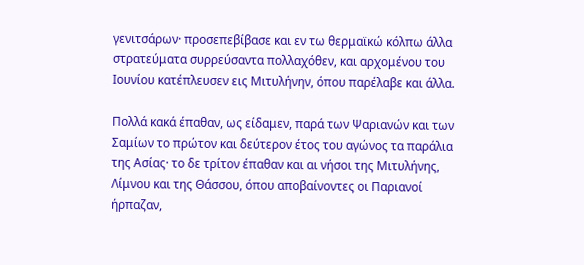γενιτσάρων· προσεπεβίβασε και εν τω θερμαϊκώ κόλπω άλλα στρατεύματα συρρεύσαντα πολλαχόθεν, και αρχομένου του Ιουνίου κατέπλευσεν εις Μιτυλήνην, όπου παρέλαβε και άλλα.

Πολλά κακά έπαθαν, ως είδαμεν, παρά των Ψαριανών και των Σαμίων το πρώτον και δεύτερον έτος του αγώνος τα παράλια της Ασίας· το δε τρίτον έπαθαν και αι νήσοι της Μιτυλήνης, Λίμνου και της Θάσσου, όπου αποβαίνοντες οι Παριανοί ήρπαζαν,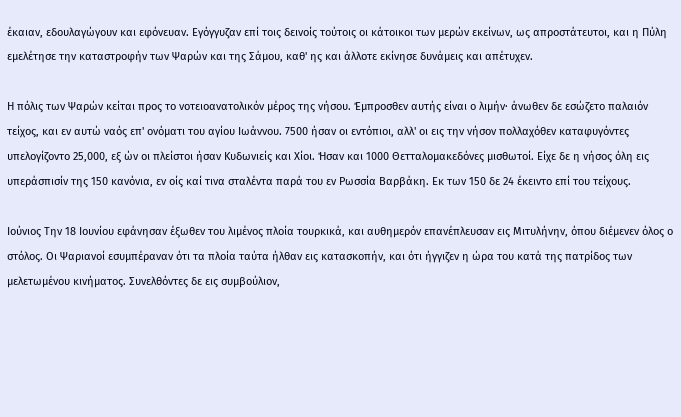έκαιαν, εδουλαγώγουν και εφόνευαν. Εγόγγυζαν επί τοις δεινοίς τούτοις οι κάτοικοι των μερών εκείνων, ως απροστάτευτοι, και η Πύλη εμελέτησε την καταστροφήν των Ψαρών και της Σάμου, καθ' ης και άλλοτε εκίνησε δυνάμεις και απέτυχεν.

Η πόλις των Ψαρών κείται προς το νοτειοανατολικόν μέρος της νήσου. Έμπροσθεν αυτής είναι ο λιμήν· άνωθεν δε εσώζετο παλαιόν τείχος, και εν αυτώ ναός επ' ονόματι του αγίου Ιωάννου. 7500 ήσαν οι εντόπιοι, αλλ' οι εις την νήσον πολλαχόθεν καταφυγόντες υπελογίζοντο 25,000, εξ ών οι πλείστοι ήσαν Κυδωνιείς και Χίοι. Ήσαν και 1000 Θετταλομακεδόνες μισθωτοί. Είχε δε η νήσος όλη εις υπεράσπισίν της 150 κανόνια, εν οίς καί τινα σταλέντα παρά του εν Ρωσσία Βαρβάκη. Εκ των 150 δε 24 έκειντο επί του τείχους.

Ιούνιος Την 18 Ιουνίου εφάνησαν έξωθεν του λιμένος πλοία τουρκικά, και αυθημερόν επανέπλευσαν εις Μιτυλήνην, όπου διέμενεν όλος ο στόλος. Οι Ψαριανοί εσυμπέραναν ότι τα πλοία ταύτα ήλθαν εις κατασκοπήν, και ότι ήγγιζεν η ώρα του κατά της πατρίδος των μελετωμένου κινήματος. Συνελθόντες δε εις συμβούλιον,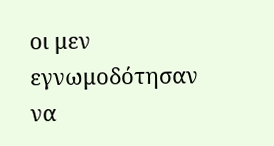οι μεν εγνωμοδότησαν να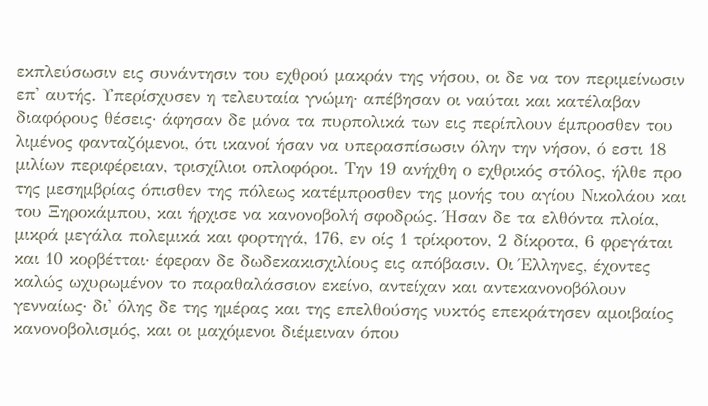εκπλεύσωσιν εις συνάντησιν του εχθρού μακράν της νήσου, οι δε να τον περιμείνωσιν επ' αυτής. Υπερίσχυσεν η τελευταία γνώμη· απέβησαν οι ναύται και κατέλαβαν διαφόρους θέσεις· άφησαν δε μόνα τα πυρπολικά των εις περίπλουν έμπροσθεν του λιμένος φανταζόμενοι, ότι ικανοί ήσαν να υπερασπίσωσιν όλην την νήσον, ό εστι 18 μιλίων περιφέρειαν, τρισχίλιοι οπλοφόροι. Την 19 ανήχθη ο εχθρικός στόλος, ήλθε προ της μεσημβρίας όπισθεν της πόλεως κατέμπροσθεν της μονής του αγίου Νικολάου και του Ξηροκάμπου, και ήρχισε να κανονοβολή σφοδρώς. Ήσαν δε τα ελθόντα πλοία, μικρά μεγάλα πολεμικά και φορτηγά, 176, εν οίς 1 τρίκροτον, 2 δίκροτα, 6 φρεγάται και 10 κορβέτται· έφεραν δε δωδεκακισχιλίους εις απόβασιν. Οι Έλληνες, έχοντες καλώς ωχυρωμένον το παραθαλάσσιον εκείνο, αντείχαν και αντεκανονοβόλουν γενναίως· δι' όλης δε της ημέρας και της επελθούσης νυκτός επεκράτησεν αμοιβαίος κανονοβολισμός, και οι μαχόμενοι διέμειναν όπου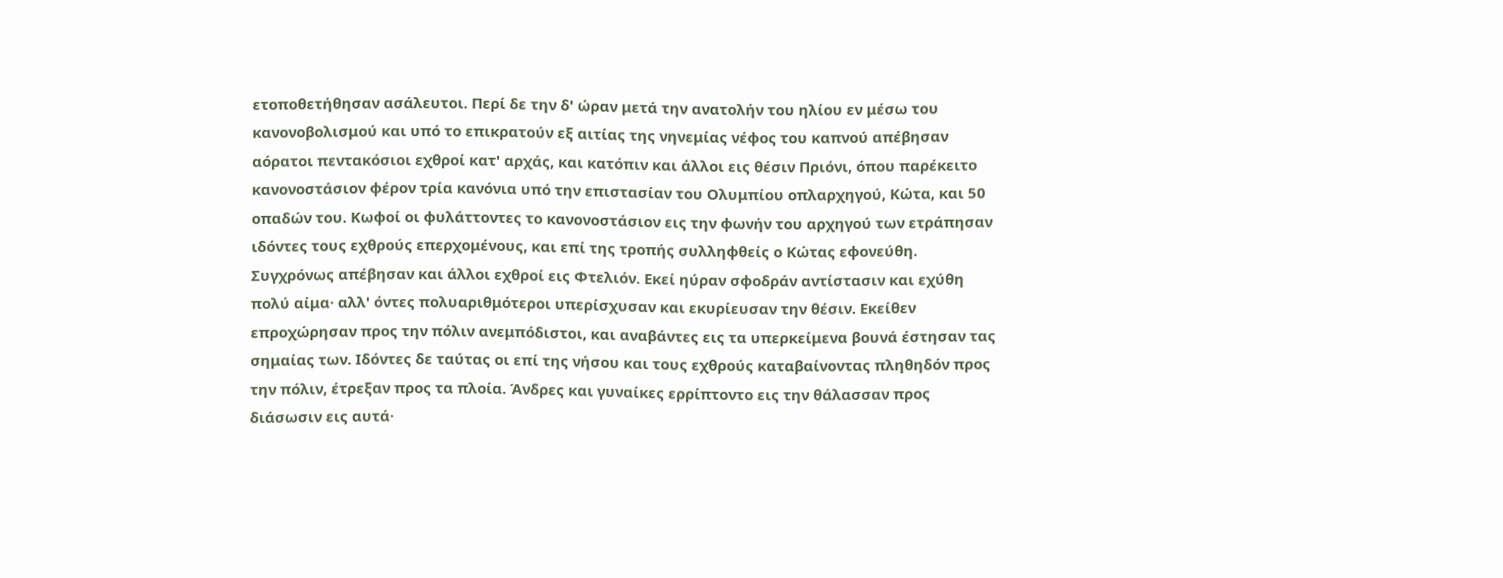ετοποθετήθησαν ασάλευτοι. Περί δε την δ' ώραν μετά την ανατολήν του ηλίου εν μέσω του κανονοβολισμού και υπό το επικρατούν εξ αιτίας της νηνεμίας νέφος του καπνού απέβησαν αόρατοι πεντακόσιοι εχθροί κατ' αρχάς, και κατόπιν και άλλοι εις θέσιν Πριόνι, όπου παρέκειτο κανονοστάσιον φέρον τρία κανόνια υπό την επιστασίαν του Ολυμπίου οπλαρχηγού, Κώτα, και 50 οπαδών του. Κωφοί οι φυλάττοντες το κανονοστάσιον εις την φωνήν του αρχηγού των ετράπησαν ιδόντες τους εχθρούς επερχομένους, και επί της τροπής συλληφθείς ο Κώτας εφονεύθη. Συγχρόνως απέβησαν και άλλοι εχθροί εις Φτελιόν. Εκεί ηύραν σφοδράν αντίστασιν και εχύθη πολύ αίμα· αλλ' όντες πολυαριθμότεροι υπερίσχυσαν και εκυρίευσαν την θέσιν. Εκείθεν επροχώρησαν προς την πόλιν ανεμπόδιστοι, και αναβάντες εις τα υπερκείμενα βουνά έστησαν τας σημαίας των. Ιδόντες δε ταύτας οι επί της νήσου και τους εχθρούς καταβαίνοντας πληθηδόν προς την πόλιν, έτρεξαν προς τα πλοία. Άνδρες και γυναίκες ερρίπτοντο εις την θάλασσαν προς διάσωσιν εις αυτά·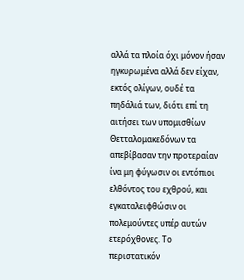αλλά τα πλοία όχι μόνον ήσαν ηγκυρωμένα αλλά δεν είχαν, εκτός ολίγων, ουδέ τα πηδάλιά των, διότι επί τη αιτήσει των υπομισθίων Θετταλομακεδόνων τα απεβίβασαν την προτεραίαν ίνα μη φύγωσιν οι εντόπιοι ελθόντος του εχθρού, και εγκαταλειφθώσιν οι πολεμούντες υπέρ αυτών ετερόχθονες. Το περιστατικόν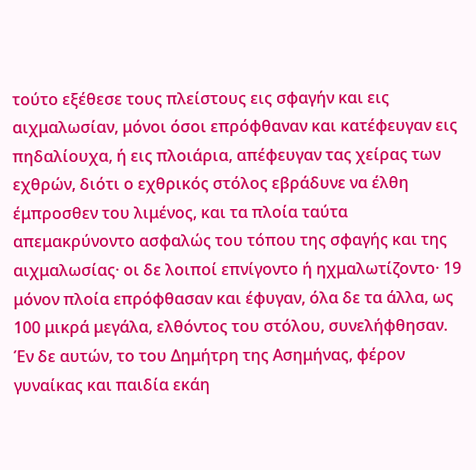τούτο εξέθεσε τους πλείστους εις σφαγήν και εις αιχμαλωσίαν, μόνοι όσοι επρόφθαναν και κατέφευγαν εις πηδαλίουχα, ή εις πλοιάρια, απέφευγαν τας χείρας των εχθρών, διότι ο εχθρικός στόλος εβράδυνε να έλθη έμπροσθεν του λιμένος, και τα πλοία ταύτα απεμακρύνοντο ασφαλώς του τόπου της σφαγής και της αιχμαλωσίας· οι δε λοιποί επνίγοντο ή ηχμαλωτίζοντο· 19 μόνον πλοία επρόφθασαν και έφυγαν, όλα δε τα άλλα, ως 100 μικρά μεγάλα, ελθόντος του στόλου, συνελήφθησαν. Έν δε αυτών, το του Δημήτρη της Ασημήνας, φέρον γυναίκας και παιδία εκάη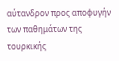αύτανδρον προς αποφυγήν των παθημάτων της τουρκικής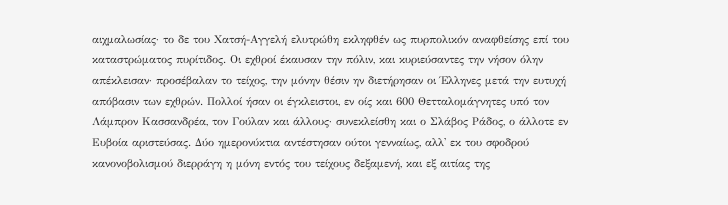αιχμαλωσίας· το δε του Χατσή-Αγγελή ελυτρώθη εκληφθέν ως πυρπολικόν αναφθείσης επί του καταστρώματος πυρίτιδος. Οι εχθροί έκαυσαν την πόλιν, και κυριεύσαντες την νήσον όλην απέκλεισαν· προσέβαλαν το τείχος, την μόνην θέσιν ην διετήρησαν οι Έλληνες μετά την ευτυχή απόβασιν των εχθρών. Πολλοί ήσαν οι έγκλειστοι, εν οίς και 600 Θετταλομάγνητες υπό τον Λάμπρον Κασσανδρέα, τον Γούλαν και άλλους· συνεκλείσθη και ο Σλάβος Ράδος, ο άλλοτε εν Ευβοία αριστεύσας. Δύο ημερονύκτια αντέστησαν ούτοι γενναίως, αλλ' εκ του σφοδρού κανονοβολισμού διερράγη η μόνη εντός του τείχους δεξαμενή, και εξ αιτίας της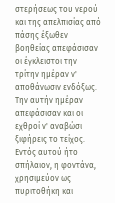στερήσεως του νερού και της απελπισίας από πάσης έξωθεν βοηθείας απεφάσισαν οι έγκλειστοι την τρίτην ημέραν ν' αποθάνωσιν ενδόξως. Την αυτήν ημέραν απεφάσισαν και οι εχθροί ν' αναβώσι ξιφήρεις το τείχος. Εντός αυτού ήτο σπήλαιον, η φοντάνα, χρησιμεύον ως πυριτοθήκη και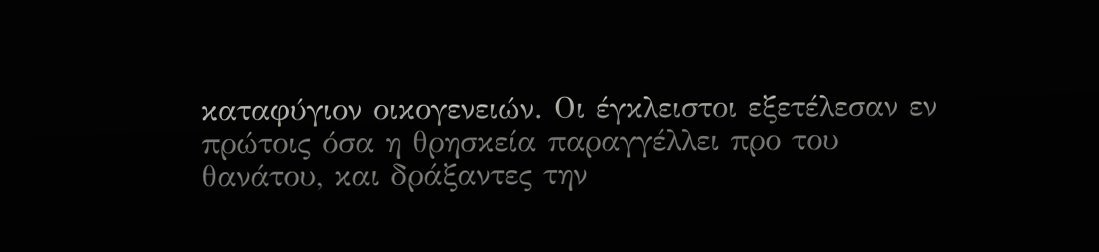καταφύγιον οικογενειών. Οι έγκλειστοι εξετέλεσαν εν πρώτοις όσα η θρησκεία παραγγέλλει προ του θανάτου, και δράξαντες την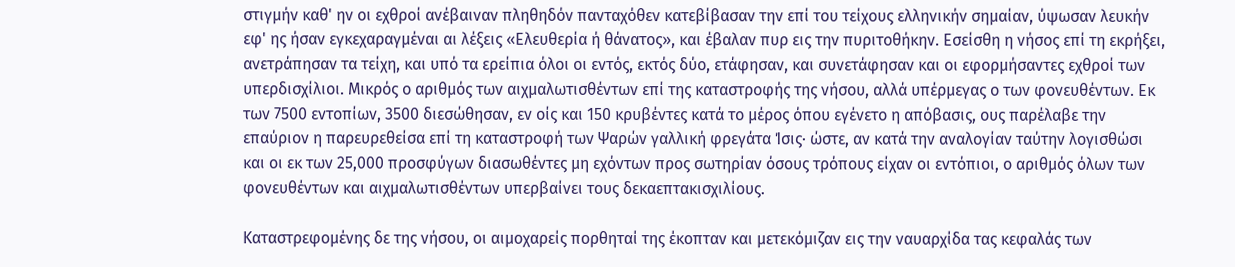στιγμήν καθ' ην οι εχθροί ανέβαιναν πληθηδόν πανταχόθεν κατεβίβασαν την επί του τείχους ελληνικήν σημαίαν, ύψωσαν λευκήν εφ' ης ήσαν εγκεχαραγμέναι αι λέξεις «Ελευθερία ή θάνατος», και έβαλαν πυρ εις την πυριτοθήκην. Εσείσθη η νήσος επί τη εκρήξει, ανετράπησαν τα τείχη, και υπό τα ερείπια όλοι οι εντός, εκτός δύο, ετάφησαν, και συνετάφησαν και οι εφορμήσαντες εχθροί των υπερδισχίλιοι. Μικρός ο αριθμός των αιχμαλωτισθέντων επί της καταστροφής της νήσου, αλλά υπέρμεγας ο των φονευθέντων. Εκ των 7500 εντοπίων, 3500 διεσώθησαν, εν οίς και 150 κρυβέντες κατά το μέρος όπου εγένετο η απόβασις, ους παρέλαβε την επαύριον η παρευρεθείσα επί τη καταστροφή των Ψαρών γαλλική φρεγάτα Ίσις· ώστε, αν κατά την αναλογίαν ταύτην λογισθώσι και οι εκ των 25,000 προσφύγων διασωθέντες μη εχόντων προς σωτηρίαν όσους τρόπους είχαν οι εντόπιοι, ο αριθμός όλων των φονευθέντων και αιχμαλωτισθέντων υπερβαίνει τους δεκαεπτακισχιλίους.

Καταστρεφομένης δε της νήσου, οι αιμοχαρείς πορθηταί της έκοπταν και μετεκόμιζαν εις την ναυαρχίδα τας κεφαλάς των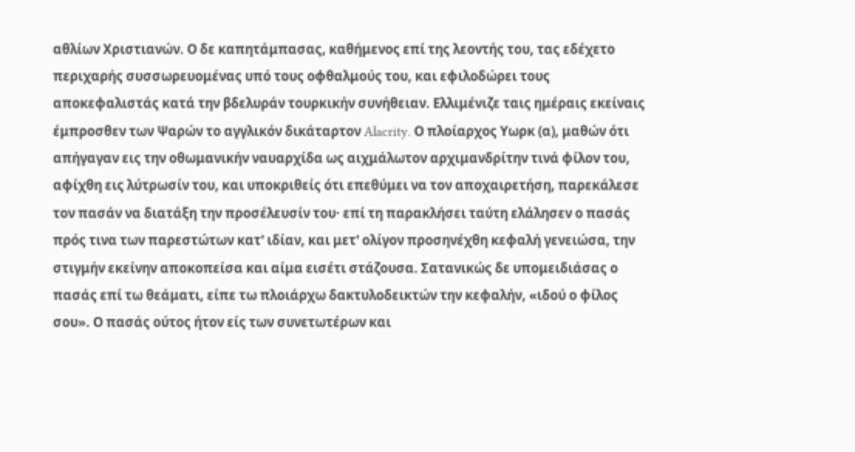αθλίων Χριστιανών. Ο δε καπητάμπασας, καθήμενος επί της λεοντής του, τας εδέχετο περιχαρής συσσωρευομένας υπό τους οφθαλμούς του, και εφιλοδώρει τους αποκεφαλιστάς κατά την βδελυράν τουρκικήν συνήθειαν. Ελλιμένιζε ταις ημέραις εκείναις έμπροσθεν των Ψαρών το αγγλικόν δικάταρτον Alacrity. Ο πλοίαρχος Υωρκ (α), μαθών ότι απήγαγαν εις την οθωμανικήν ναυαρχίδα ως αιχμάλωτον αρχιμανδρίτην τινά φίλον του, αφίχθη εις λύτρωσίν του, και υποκριθείς ότι επεθύμει να τον αποχαιρετήση, παρεκάλεσε τον πασάν να διατάξη την προσέλευσίν του· επί τη παρακλήσει ταύτη ελάλησεν ο πασάς πρός τινα των παρεστώτων κατ' ιδίαν, και μετ' ολίγον προσηνέχθη κεφαλή γενειώσα, την στιγμήν εκείνην αποκοπείσα και αίμα εισέτι στάζουσα. Σατανικώς δε υπομειδιάσας ο πασάς επί τω θεάματι, είπε τω πλοιάρχω δακτυλοδεικτών την κεφαλήν, «ιδού ο φίλος σου». Ο πασάς ούτος ήτον είς των συνετωτέρων και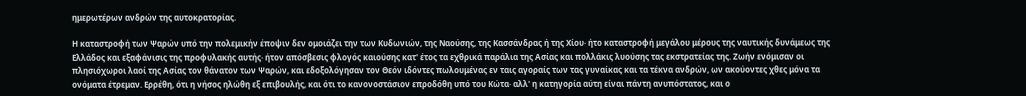ημερωτέρων ανδρών της αυτοκρατορίας.

Η καταστροφή των Ψαρών υπό την πολεμικήν έποψιν δεν ομοιάζει την των Κυδωνιών, της Ναούσης, της Κασσάνδρας ή της Χίου· ήτο καταστροφή μεγάλου μέρους της ναυτικής δυνάμεως της Ελλάδος και εξαφάνισις της προφυλακής αυτής· ήτον απόσβεσις φλογός καιούσης κατ' έτος τα εχθρικά παράλια της Ασίας και πολλάκις λυούσης τας εκστρατείας της. Ζωήν ενόμισαν οι πλησιόχωροι λαοί της Ασίας τον θάνατον των Ψαρών, και εδοξολόγησαν τον Θεόν ιδόντες πωλουμένας εν ταις αγοραίς των τας γυναίκας και τα τέκνα ανδρών, ων ακούοντες χθες μόνα τα ονόματα έτρεμαν. Ερρέθη, ότι η νήσος ηλώθη εξ επιβουλής, και ότι το κανονοστάσιον επροδόθη υπό του Κώτα· αλλ' η κατηγορία αύτη είναι πάντη ανυπόστατος, και ο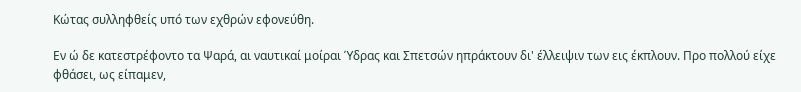Κώτας συλληφθείς υπό των εχθρών εφονεύθη.

Εν ώ δε κατεστρέφοντο τα Ψαρά, αι ναυτικαί μοίραι Ύδρας και Σπετσών ηπράκτουν δι' έλλειψιν των εις έκπλουν. Προ πολλού είχε φθάσει, ως είπαμεν,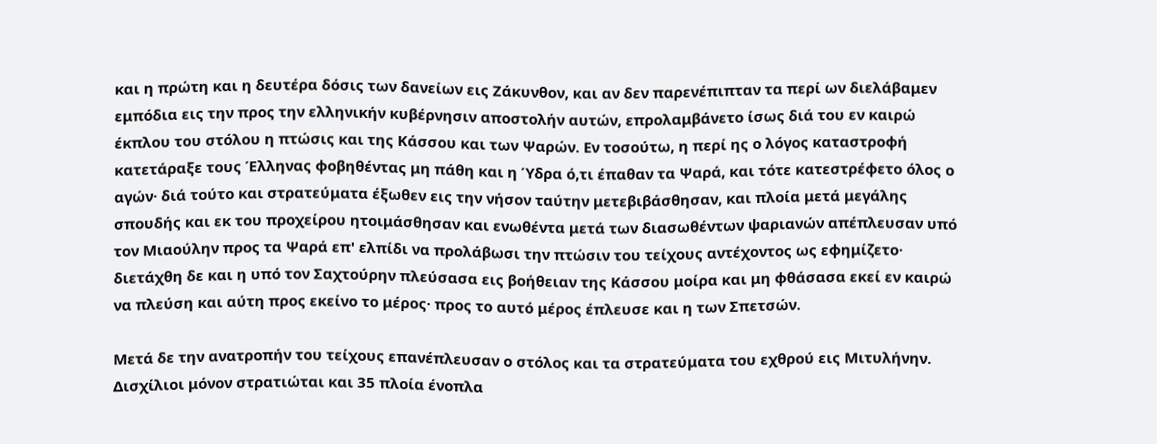και η πρώτη και η δευτέρα δόσις των δανείων εις Ζάκυνθον, και αν δεν παρενέπιπταν τα περί ων διελάβαμεν εμπόδια εις την προς την ελληνικήν κυβέρνησιν αποστολήν αυτών, επρολαμβάνετο ίσως διά του εν καιρώ έκπλου του στόλου η πτώσις και της Κάσσου και των Ψαρών. Εν τοσούτω, η περί ης ο λόγος καταστροφή κατετάραξε τους Έλληνας φοβηθέντας μη πάθη και η Ύδρα ό,τι έπαθαν τα Ψαρά, και τότε κατεστρέφετο όλος ο αγών· διά τούτο και στρατεύματα έξωθεν εις την νήσον ταύτην μετεβιβάσθησαν, και πλοία μετά μεγάλης σπουδής και εκ του προχείρου ητοιμάσθησαν και ενωθέντα μετά των διασωθέντων ψαριανών απέπλευσαν υπό τον Μιαούλην προς τα Ψαρά επ' ελπίδι να προλάβωσι την πτώσιν του τείχους αντέχοντος ως εφημίζετο· διετάχθη δε και η υπό τον Σαχτούρην πλεύσασα εις βοήθειαν της Κάσσου μοίρα και μη φθάσασα εκεί εν καιρώ να πλεύση και αύτη προς εκείνο το μέρος· προς το αυτό μέρος έπλευσε και η των Σπετσών.

Μετά δε την ανατροπήν του τείχους επανέπλευσαν ο στόλος και τα στρατεύματα του εχθρού εις Μιτυλήνην. Δισχίλιοι μόνον στρατιώται και 35 πλοία ένοπλα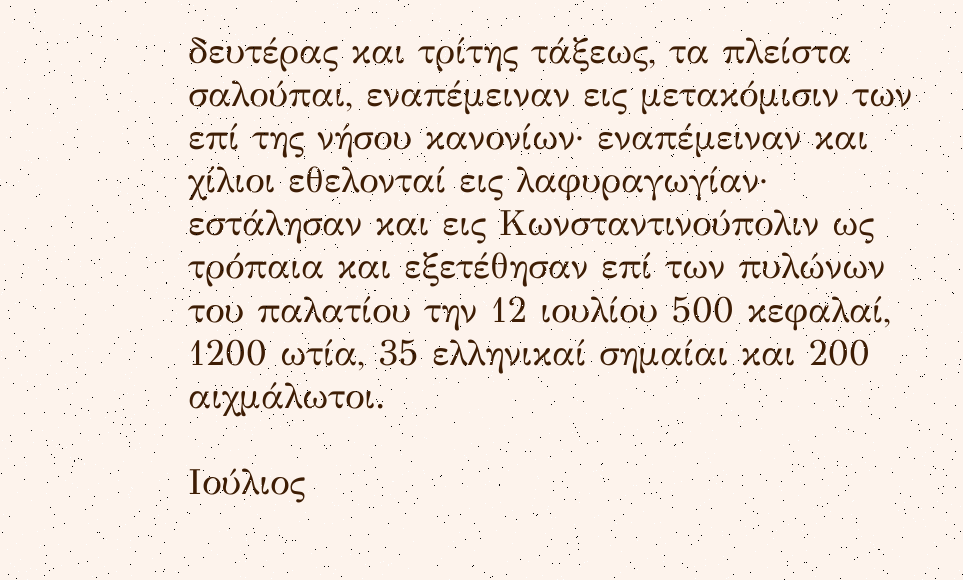δευτέρας και τρίτης τάξεως, τα πλείστα σαλούπαι, εναπέμειναν εις μετακόμισιν των επί της νήσου κανονίων· εναπέμειναν και χίλιοι εθελονταί εις λαφυραγωγίαν· εστάλησαν και εις Κωνσταντινούπολιν ως τρόπαια και εξετέθησαν επί των πυλώνων του παλατίου την 12 ιουλίου 500 κεφαλαί, 1200 ωτία, 35 ελληνικαί σημαίαι και 200 αιχμάλωτοι.

Ιούλιος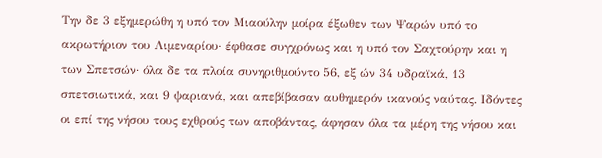Την δε 3 εξημερώθη η υπό τον Μιαούλην μοίρα έξωθεν των Ψαρών υπό το ακρωτήριον του Λιμεναρίου· έφθασε συγχρόνως και η υπό τον Σαχτούρην και η των Σπετσών· όλα δε τα πλοία συνηριθμούντο 56, εξ ών 34 υδραϊκά, 13 σπετσιωτικά, και 9 ψαριανά, και απεβίβασαν αυθημερόν ικανούς ναύτας. Ιδόντες οι επί της νήσου τους εχθρούς των αποβάντας, άφησαν όλα τα μέρη της νήσου και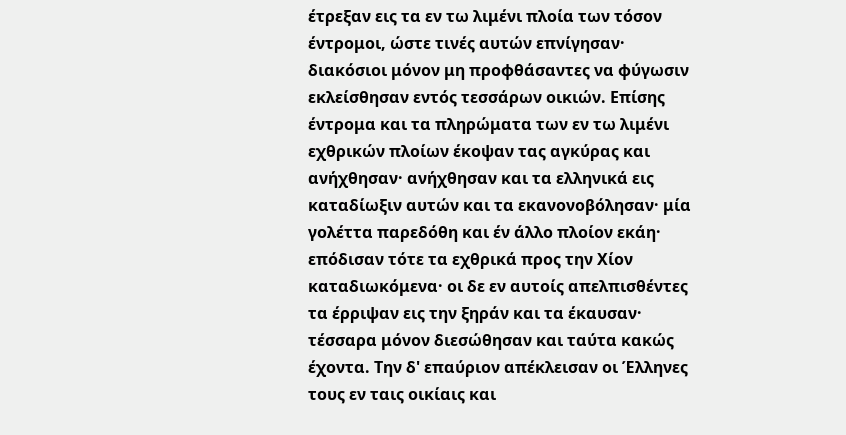έτρεξαν εις τα εν τω λιμένι πλοία των τόσον έντρομοι, ώστε τινές αυτών επνίγησαν· διακόσιοι μόνον μη προφθάσαντες να φύγωσιν εκλείσθησαν εντός τεσσάρων οικιών. Επίσης έντρομα και τα πληρώματα των εν τω λιμένι εχθρικών πλοίων έκοψαν τας αγκύρας και ανήχθησαν· ανήχθησαν και τα ελληνικά εις καταδίωξιν αυτών και τα εκανονοβόλησαν· μία γολέττα παρεδόθη και έν άλλο πλοίον εκάη· επόδισαν τότε τα εχθρικά προς την Χίον καταδιωκόμενα· οι δε εν αυτοίς απελπισθέντες τα έρριψαν εις την ξηράν και τα έκαυσαν· τέσσαρα μόνον διεσώθησαν και ταύτα κακώς έχοντα. Την δ' επαύριον απέκλεισαν οι Έλληνες τους εν ταις οικίαις και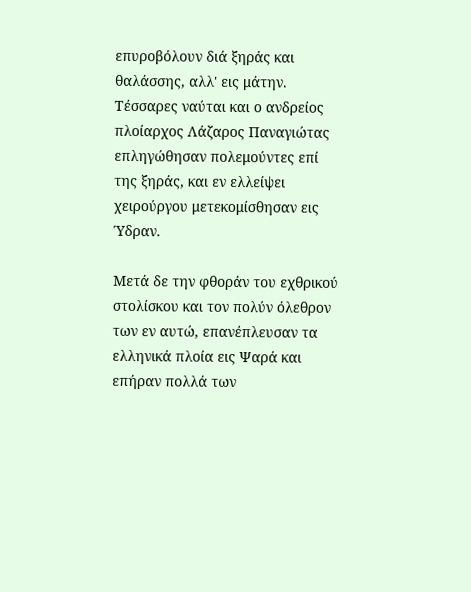επυροβόλουν διά ξηράς και θαλάσσης, αλλ' εις μάτην. Τέσσαρες ναύται και ο ανδρείος πλοίαρχος Λάζαρος Παναγιώτας επληγώθησαν πολεμούντες επί της ξηράς, και εν ελλείψει χειρούργου μετεκομίσθησαν εις Ύδραν.

Μετά δε την φθοράν του εχθρικού στολίσκου και τον πολύν όλεθρον των εν αυτώ, επανέπλευσαν τα ελληνικά πλοία εις Ψαρά και επήραν πολλά των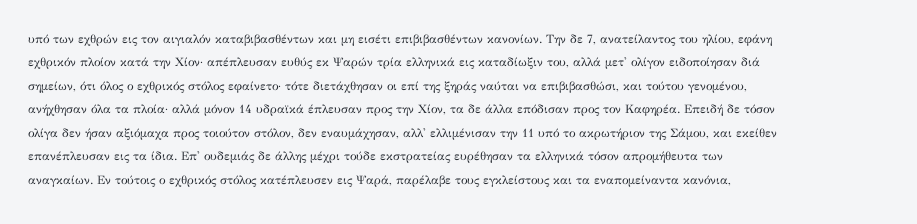υπό των εχθρών εις τον αιγιαλόν καταβιβασθέντων και μη εισέτι επιβιβασθέντων κανονίων. Την δε 7, ανατείλαντος του ηλίου, εφάνη εχθρικόν πλοίον κατά την Χίον· απέπλευσαν ευθύς εκ Ψαρών τρία ελληνικά εις καταδίωξιν του, αλλά μετ' ολίγον ειδοποίησαν διά σημείων, ότι όλος ο εχθρικός στόλος εφαίνετο· τότε διετάχθησαν οι επί της ξηράς ναύται να επιβιβασθώσι, και τούτου γενομένου, ανήχθησαν όλα τα πλοία· αλλά μόνον 14 υδραϊκά έπλευσαν προς την Χίον, τα δε άλλα επόδισαν προς τον Καφηρέα. Επειδή δε τόσον ολίγα δεν ήσαν αξιόμαχα προς τοιούτον στόλον, δεν εναυμάχησαν, αλλ' ελλιμένισαν την 11 υπό το ακρωτήριον της Σάμου, και εκείθεν επανέπλευσαν εις τα ίδια. Επ' ουδεμιάς δε άλλης μέχρι τούδε εκστρατείας ευρέθησαν τα ελληνικά τόσον απρομήθευτα των αναγκαίων. Εν τούτοις ο εχθρικός στόλος κατέπλευσεν εις Ψαρά, παρέλαβε τους εγκλείστους και τα εναπομείναντα κανόνια,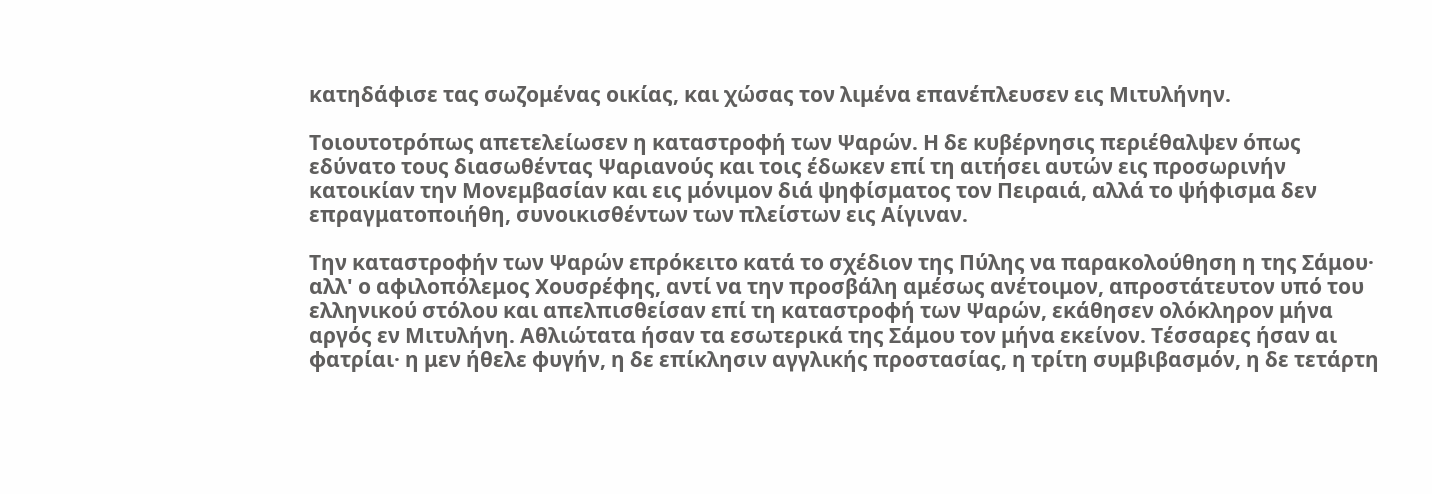κατηδάφισε τας σωζομένας οικίας, και χώσας τον λιμένα επανέπλευσεν εις Μιτυλήνην.

Τοιουτοτρόπως απετελείωσεν η καταστροφή των Ψαρών. Η δε κυβέρνησις περιέθαλψεν όπως εδύνατο τους διασωθέντας Ψαριανούς και τοις έδωκεν επί τη αιτήσει αυτών εις προσωρινήν κατοικίαν την Μονεμβασίαν και εις μόνιμον διά ψηφίσματος τον Πειραιά, αλλά το ψήφισμα δεν επραγματοποιήθη, συνοικισθέντων των πλείστων εις Αίγιναν.

Την καταστροφήν των Ψαρών επρόκειτο κατά το σχέδιον της Πύλης να παρακολούθηση η της Σάμου· αλλ' ο αφιλοπόλεμος Χουσρέφης, αντί να την προσβάλη αμέσως ανέτοιμον, απροστάτευτον υπό του ελληνικού στόλου και απελπισθείσαν επί τη καταστροφή των Ψαρών, εκάθησεν ολόκληρον μήνα αργός εν Μιτυλήνη. Αθλιώτατα ήσαν τα εσωτερικά της Σάμου τον μήνα εκείνον. Τέσσαρες ήσαν αι φατρίαι· η μεν ήθελε φυγήν, η δε επίκλησιν αγγλικής προστασίας, η τρίτη συμβιβασμόν, η δε τετάρτη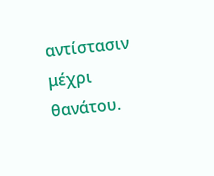αντίστασιν μέχρι θανάτου.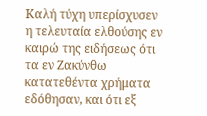Καλή τύχη υπερίσχυσεν η τελευταία ελθούσης εν καιρώ της ειδήσεως ότι τα εν Ζακύνθω κατατεθέντα χρήματα εδόθησαν, και ότι εξ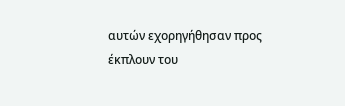αυτών εχορηγήθησαν προς έκπλουν του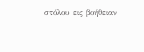στόλου εις βοήθειαν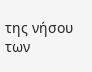της νήσου των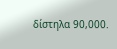δίστηλα 90,000.